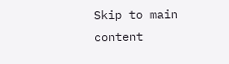Skip to main content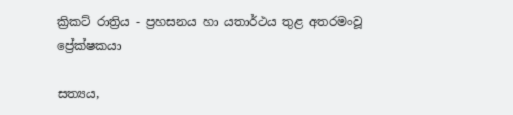ක්‍රිකට් රාත්‍රිය - ප්‍රහසනය හා යතාර්ථය තුළ අතරමංවූ ප්‍රේක්ෂකයා

සත්‍යය,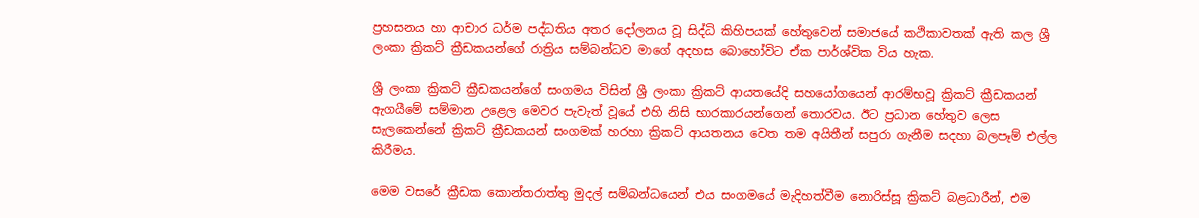ප්‍රහසනය හා ආචාර ධර්ම පද්ධතිය අතර දෝලනය වූ සිද්ධි කිහිපයක් ‍හේතුවෙන් සමාජයේ කථිකාවතක් ඇති කල ශ්‍රී ලංකා ක්‍රිකට් ක්‍රීඩකයන්ගේ රාත්‍රිය සම්බන්ධව මාගේ අදහස බොහෝවිට ඒක පාර්ශ්වික විය හැක.

ශ්‍රී ලංකා ක්‍රිකට් ක්‍රීඩකයන්ගේ සංගමය විසින් ශ්‍රී ලංකා ක්‍රිකට් ආයතයේදි සහයෝගයෙන් ආරම්භවූ ක්‍රිකට් ක්‍රීඩකයන් ඇගයීමේ සම්මාන උළෙල මෙවර පැවැත් වූයේ එහි නිසි භාරකාරයන්ගෙන් තොරවය. ඊට ප්‍රධාන හේතුව ලෙස සැලකෙන්නේ ක්‍රිකට් ක්‍රීඩකයන් සංගමක් හරහා ක්‍රිකට් ආයතනය වෙත තම අයිතීන් සපුරා ගැනීම සදහා බලපෑම් එල්ල කිරීමය.

මෙම වසරේ ක්‍රීඩක කොන්ත‍රාත්තු මුදල් සම්බන්ධයෙන් එය සංගමයේ මැදිහත්වීම නොරිස්සූ ක්‍රිකට් බළධාරීන්, එම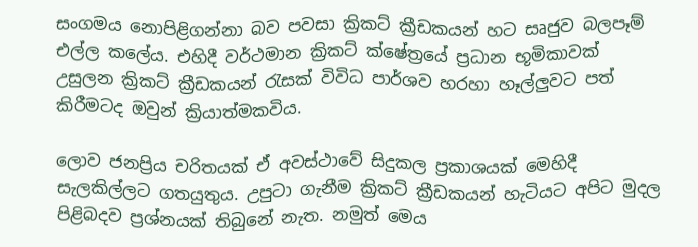සංගමය නොපිළිගන්නා බව පවසා ක්‍රිකට් ක්‍රීඩකයන් හට සෘජුව බලපෑම් එල්ල කලේය. එහිදී වර්ථමාන ක්‍රිකට් ක්ෂේත්‍රයේ ප්‍රධාන භූමිකාවක් උසුලන ක්‍රිකට් ක්‍රීඩකයන් රැසක් විවිධ පාර්ශව හරහා හෑල්ලුවට පත් කිරීමටද ඔවුන් ක්‍රියාත්මකවිය.

ලොව ජනප්‍රිය චරිතයක් ඒ අවස්ථාවේ සිදුකල ප්‍රකාශයක් මෙහිදී සැලකිල්ලට ගතයුතුය. උපුටා ගැනීම ක්‍රිකට් ක්‍රීඩකයන් හැටියට අපිට මුදල පිළිබදව ප්‍රශ්නයක් තිබුනේ නැත. නමුත් මෙය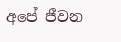අපේ ජීවන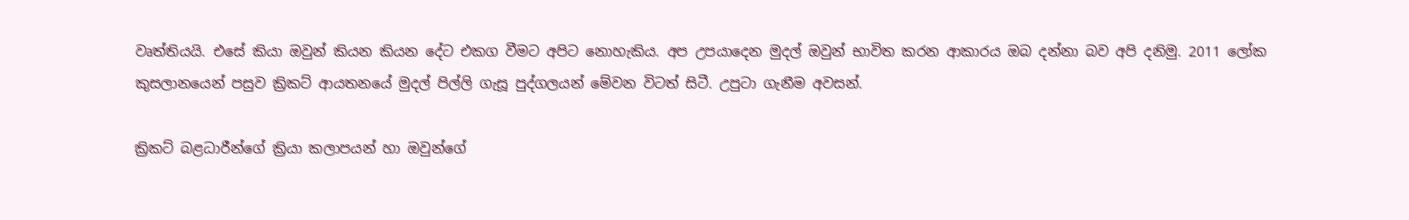වෘත්තියයි. එසේ කියා ඔවුන් කියන කියන දේට එකග වීමට අපිට නොහැකිය. අප උපයාදෙන මුදල් ඔවුන් භාවිත කරන ආකාරය ඔබ දන්නා බව අපි දනිමු. 2011 ලෝක කුසලානයෙන් පසුව ක්‍රිකට් ආයතනයේ මුදල් පිල්ලි ගැසූ පුද්ගලයන් මේවන විටත් සිටී. උපුටා ගැනීම අවසන්.

ක්‍රිකට් බළධාරීන්ගේ ක්‍රියා කලාපයන් හා ඔවුන්ගේ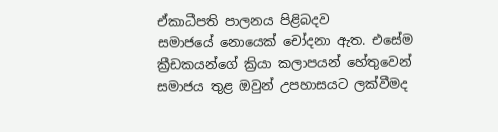ඒකාධීපති පාලනය පිළිබදව සමාජයේ ‍නොයෙක් චෝදනා ඇත. එසේම ක්‍රීඩකයන්ගේ ක්‍රියා කලාපයන් හේතුවෙන් සමාජය තුළ ඔවුන් උපහාසයට ලක්වීමද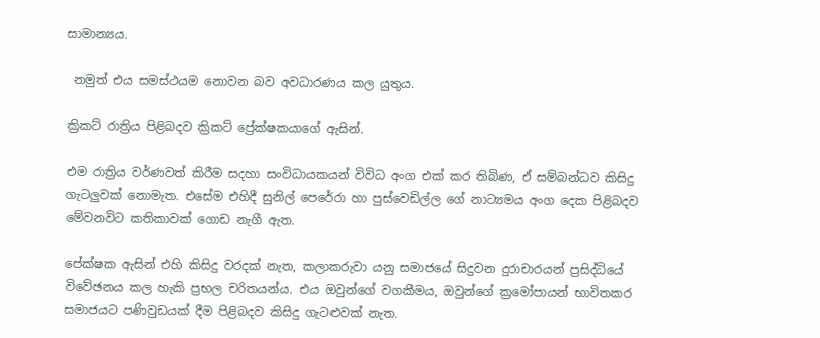සාමාන්‍යය.

 නමුත් එය සමස්ථයම නොවන බව අවධාරණය කල යුතුය.

ක්‍රිකට් රාත්‍රිය පිළිබදව ක්‍රිකට් ප්‍රේක්ෂකයාගේ ඇසින්.

එම රාත්‍රිය වර්ණවත් කිරීම සදහා සංවිධායකයන් විවිධ අංග එක් කර තිබිණ, ඒ සම්බන්ධව කිසිදු ගැටලුවක් නොමැත. එසේම එහිදී සුනිල් පෙරේරා හා පුස්වෙඩිල්ල ගේ නාට්‍යමය අංග දෙක පිළිබදව මේවනවිට කතිකාවක් ගොඩ නැගී ඇත.

පේක්ෂක ඇසින් එහි කිසිදු වරදක් නැත, කලාකරුවා යනු සමාජයේ සිදුවන දුරාචාරයන් ප්‍රසිද්ධියේ විවේඡනය කල හැකි ප්‍රභල චරිත‍යන්ය. එය ඔවුන්ගේ වගකීමය, ඔවුන්ගේ ක්‍රමෝපායන් භාවිතකර සමාජයට පණිවුඩයක් දීම පිළිබදව කිසිදු ගැටළුවක් නැත.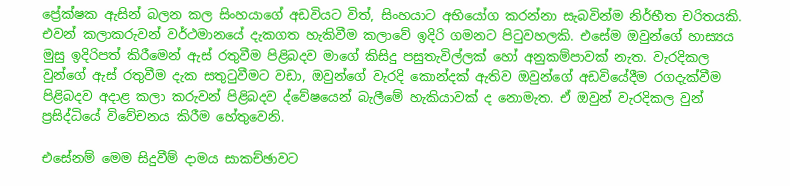ප්‍රේක්ෂක ඇසින් බලන කල සිංහයාගේ අඩවියට විත්, සිංහයාට අභියෝග කරන්නා සැබවින්ම නිර්භීත චරිතයකි. එවන් කලාකරුවන් වර්ථමානයේ දැකගත හැකිවීම කලාවේ ඉදිරි ගමනට පිටුවහලකි. එසේම ඔවුන්ගේ හාස්‍යය මුසු ඉදිරිපත් කිරීමෙන් ඇස් රතුවීම පිළිබදව මාගේ කිසිදු පසුතැවිල්ලක් හෝ අනුකම්පාවක් නැත. වැරදිකල වුන්ගේ ඇස් රතුවීම දැක සතුටුවීමට වඩා, ඔවුන්ගේ වැරදි කොන්දක් ඇතිව ඔවුන්ගේ අඩවියේදීම රගදැක්වීම පිළිබදව අදාළ කලා කරුවන් පිළිබදව ද්වේෂයෙන් බැලීමේ හැකියාවක් ද නොමැත. ඒ ඔවුන් වැරදිකල වුන් ප්‍රසිද්ධියේ විවේචනය කිරීම හේතුවෙනි.

එසේනම් මෙම සිදුවීම් දාමය සාකච්ඡාවට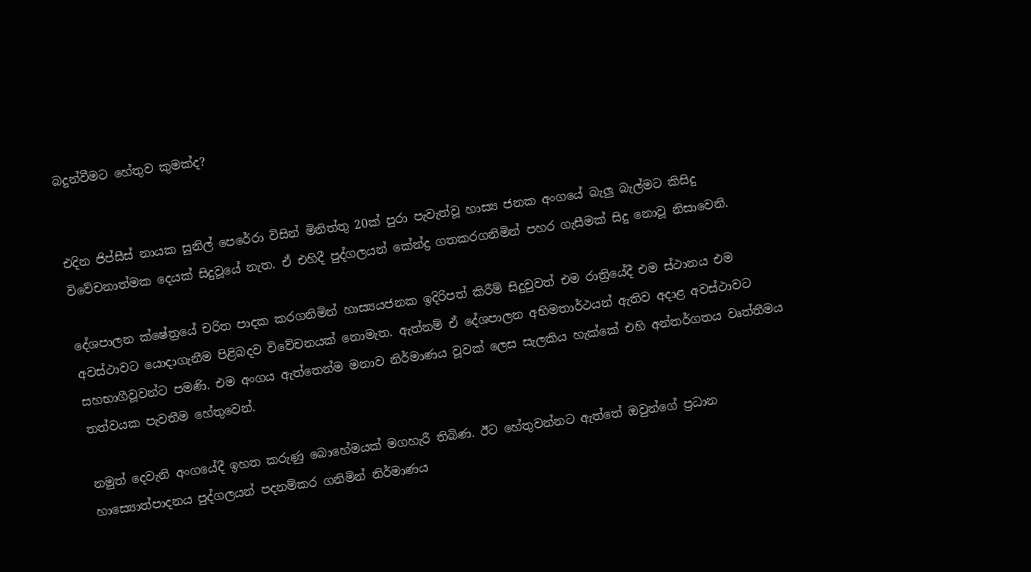බදුන්වීමට හේතුව කුමක්ද?


එදින ජිප්සීස් නායක සුනිල් පෙරේරා විසින් මිනිත්තු 20ක් පුරා පැවැත්වූ හාස්‍ය ජනක අංගයේ බැලු බැල්මට කිසිදු විවේචනාත්මක දෙයක් සිදුවූයේ නැත. ඒ එහිදී පුද්ගලයන් කේන්ද්‍ර ගතකරගනිමින් පහර ගැසීමක් සිදු නොවූ නිසාවෙනි.

දේශපාලන ක්ෂේත්‍රයේ චරිත පාදක කරගනිමින් හාස්‍යයජනක ඉදිරිපත් කිරීම් සිදුවුවත් එම රාත්‍රියේදී එම ස්ථානය එම අවස්ථාවට යොදාගැනීම පිළිබදව විවේචනයක් නොමැත. ඇත්නම් ඒ දේශපාලන අභිමතාර්ථයන් ඇතිව අදාළ අවස්ථාවට සහභාගීවූවන්ට පමණි. එම අංගය ඇත්තෙන්ම මනාව නිර්මාණය වූවක් ලෙස සැලකිය හැක්කේ එහි අන්තර්ගතය වෘත්තීමය තත්වයක පැවතීම හේතුවෙන්.

නමුත් දෙවැනි අංගයේදී ඉහත කරුණු බොහේමයක් මගහැරී තිබිණ. ඊට හේතුවන්නට ඇත්තේ ඔවුන්ගේ ප්‍රධාන හාස්‍යොත්පාදනය පුද්ගලයන් පදනම්කර ගනිමින් නිර්මාණය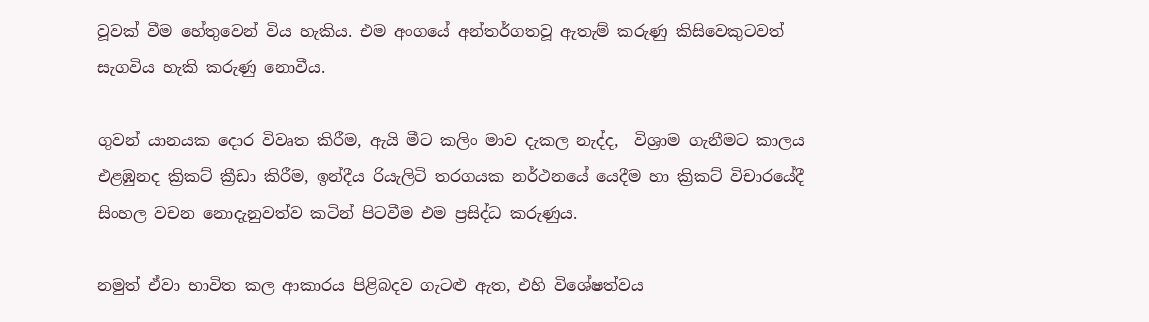වූවක් වීම හේතුවෙන් විය හැකිය. එම අංගයේ අන්තර්ගතවූ ඇතැම් කරුණු කිසිවෙකුටවත් සැගවිය හැකි කරුණු නොවීය.

ගුවන් යානයක දොර විවෘත කිරීම, ඇයි මීට කලිං මාව දැකල නැද්ද,  විශ්‍රාම ගැනීමට කාලය එළඹුනද ක්‍රිකට් ක්‍රීඩා කිරීම, ඉන්දීය රියැලිටි තරගයක නර්ථනයේ යෙදීම හා ක්‍රිකට් විචාරයේදී සිංහල වචන නොදැනුවත්ව කටින් පිටවීම එම ප්‍රසිද්ධ කරුණුය.

නමුත් ඒවා භාවිත කල ආකාරය පිළිබදව ගැටළු ඇත, එහි විශේෂත්වය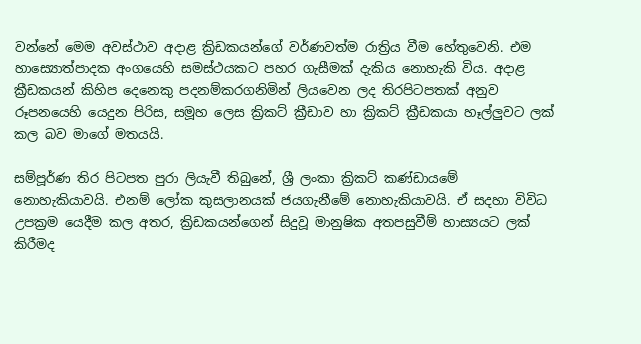වන්නේ මෙම අවස්ථාව අදාළ ක්‍රි‍ඩකයන්ගේ වර්ණවත්ම රාත්‍රිය වීම හේතුවෙනි. එම හාස්‍යොත්පාදක අංගයෙහි සමස්ථයකට පහර ගැසීමක් දැකිය නොහැකි විය. අදාළ ක්‍රීඩකයන් කිහිප දෙනෙකු පදනම්කරගනිමින් ලියවෙන ලද තිරපිටපතක් අනුව රූපනයෙහි යෙදුන පිරිස, සමූහ ලෙස ක්‍රිකට් ක්‍රීඩාව හා ක්‍රිකට් ක්‍රීඩකයා හෑල්ලුවට ලක් කල බව මාගේ මතයයි.

සම්පූර්ණ තිර පිටපත පුරා ලියැවී තිබුනේ, ශ්‍රී ලංකා ක්‍රිකට් කණ්ඩායමේ නොහැකියාවයි. එනම් ලෝක කුසලානයක් ජයගැනීමේ නොහැකියාවයි. ඒ සදහා විවිධ උපක්‍රම යෙදීම කල අතර, ක්‍රිඩකයන්ගෙන් සිදුවූ මානුෂික අතපසුවීම් හාස්‍යයට ලක් කිරීමද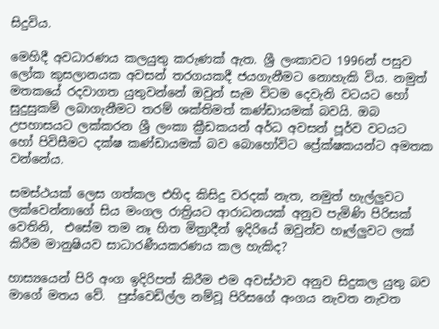සිදුවිය.

මෙහිදී අවධාරණය කලයුතු කරුණක් ඇත. ශ්‍රී ලංකාවට 1996න් පසුව ලෝක කුසලානයක අවසන් තරගයකදී ජයගැනීමට නොහැකි විය. නමුත් මතකයේ රදවාගත යුතුවන්නේ ඔවුන් සැම විටම දෙවැනි වටයට හෝ සුදුසුකම් ලබාගැනීමට තරම් ශක්තිමත් කණ්ඩායමක් බවයි. ඔබ උපහාසයට ලක්කරන ශ්‍රී ලංකා ක්‍රීඩකයන් අර්ධ අවසන් පූර්ව වටයට හෝ පිවිසීමට දක්ෂ කණ්ඩායමක් බව බොහෝවිට ප්‍රේක්ෂකයන්ට අමතක වන්නේය.

සමස්ථයක් ලෙස ගත්කල එහිද කිසිදු වරදක් නැත, නමුත් හැල්ලුවට ලක්වෙන්නාගේ සිය මංගල රාත්‍රියට ආරාධනයක් අනුව පැමිණි පිරිසක් වෙතිනි,  එසේම තම නෑ හිත මිත්‍රාදීන් ඉදිරියේ ඔවුන්ව හෑල්ලුවට ලක් කිරීම මානුෂියව සාධාරණීයකරණය කල හැකිද?

හාස්‍යයෙන් පිරි අංග ඉදිරිපත් කිරීම එම අවස්ථාව අනුව සිදුකල යුතු බව මාගේ මතය වේ.  පුස්වෙඩිල්ල නම්වූ පිරිසගේ අංගය නැවත නැවත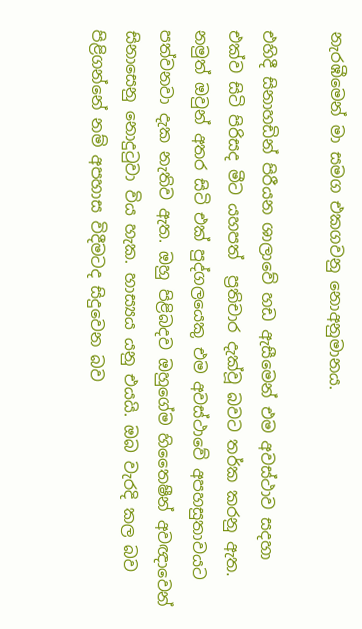නැරඹීමෙන් මා සමග එකගවනු නොඅනුමානය.

එ‍හිදී සිනාහඩින් පිරීයන ශාලාවේ හඩ ඇසීමෙන් එම අවස්ථාව සදහා එක්ව සිටි පිරිසද මීට යහපත්  ප්‍රතිචාර දැක්වූ බවට තර්ක කරනු ඇත. නමුත් ඔවුන් අතර සිටි එක් පුද්ගලයෙකු එම අවස්ථාවේ අපහසුතාවයට පත්වනවා දැක නැතිව ඇත. ඔහු පිළිබදව ඔහුගේම හිතෛෂීන් අවඥාවෙන් සිනාසෙනු නොදුටුවා විය හැක. හාස්‍යය යනු එයයි. ඔබ වැරදි කල බව පිළිගන්නේ නම් අපහාස විදීමටද සිදුවෙන බව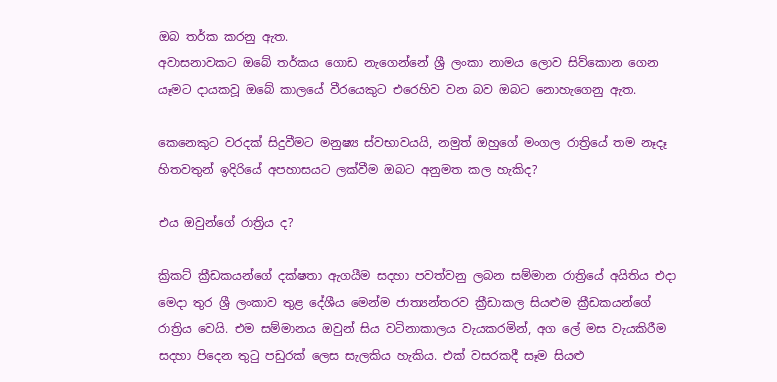ඔබ තර්ක කරනු ඇත.
අවාසනාවකට ඔබේ තර්කය ගොඩ නැගෙන්නේ ශ්‍රී ලංකා නාමය ලොව සිව්කොන ගෙන යෑමට දායකවූ ඔබේ කාලයේ වීරයෙකුට එරෙහිව වන බව ඔබට නොහැගෙනු ඇත.

කෙනෙකුට වරදක් සිදුවීමට මනුෂ්‍ය ස්වභාවයයි, නමුත් ඔහුගේ මංගල රාත්‍රියේ තම නෑදෑ හිතවතුන් ඉදිරියේ අපහාසයට ලක්වීම ඔබට අනුමත කල හැකිද?

එය ඔවුන්ගේ රාත්‍රිය ද?

ක්‍රිකට් ක්‍රීඩකයන්ගේ දක්ෂතා ඇගයීම සදහා පවත්වනු ලබන සම්මාන රාත්‍රියේ අයිතිය එදා මෙදා තුර ශ්‍රී ලංකාව තුළ දේශීය මෙන්ම ජාත්‍යන්තරව ක්‍රීඩාකල සියළුම ක්‍රීඩකයන්ගේ රාත්‍රිය වෙයි. එම සම්මානය ඔවුන් සිය වටිනාකාලය වැයකරමින්, අ‍ග ලේ මස වැයකිරීම සදහා පිදෙන තුටු පඩුරක් ලෙස සැලකිය හැකිය. එක් වසරකදී සෑම සියළු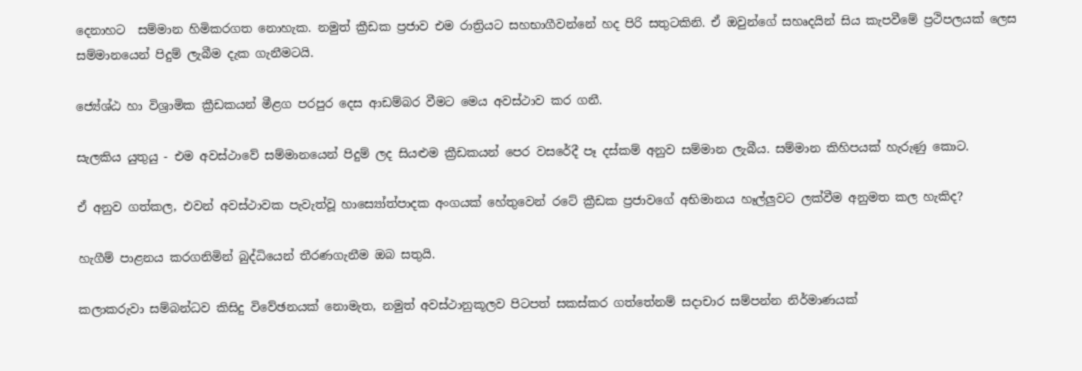දෙනාහට  සම්මාන හිමිකරගත නොහැක. නමුත් ක්‍රීඩක ප්‍රජාව එම රාත්‍රියට සහභාගීවන්නේ හද පිරි සතුටකිනි. ඒ ඔවුන්ගේ සහෘදයින් සිය කැපවීමේ ප්‍රථිපලයක් ලෙස සම්මානයෙන් පිදුම් ලැබීම දැක ගැනීමටයි.

ජ්‍යේශ්ඨ හා විශ්‍රාමික ක්‍රීඩකයන් මීළග පරපු‍ර දෙස ආඩම්බර වීමට මෙය අවස්ථාව කර ගනී.

සැලකිය යුතුයු - එම අවස්ථාවේ සම්මානයෙන් පිදුම් ලද සියළුම ක්‍රීඩකයන් පෙර වසරේදී පෑ දස්කම් අනුව සම්මාන ලැබීය. සම්මාන කිහිපයක් හැරුණු කොට.

ඒ අනුව ගත්කල, එවන් අවස්ථාවක පැවැත්වූ හාස්‍යෝත්පාදක අංගයක් හේතුවෙන් රටේ ක්‍රීඩක ප්‍රජාවගේ අභිමානය හෑල්ලුවට ලක්වීම අනුමත කල හැකිද?

හැගීම් පාළනය කරගනිමින් බුද්ධියෙන් තීරණගැනීම ඔබ සතුයි.

කලාකරුවා සම්බන්ධව කිසිදු විවේඡනයක් නොමැත, නමුත් අවස්ථානුකූලව පිටපත් සකස්කර ගත්තේනම් සදාචාර සම්පන්න නිර්මාණයක්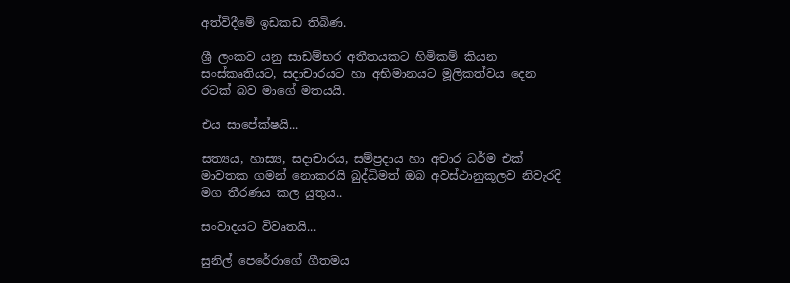අත්විදීමේ ඉඩකඩ තිබිණ.

ශ්‍රී ලංකව යනු සාඩම්භර අතීතයකට හිමිකම් කියන සංස්කෘතියට, සදාචාරයට හා අභිමානයට මූලිකත්වය දෙන රටක් බව මාගේ මතයයි.

එය සාපේක්ෂයි...

සත්‍යය, හාස්‍ය, සදාචාරය, සම්ප්‍රදාය හා අචාර ධර්ම එක් මාවතක ගමන් නොකරයි බුද්ධිමත් ඔබ අවස්ථානුකූලව නිවැරදි මග තීරණය කල යුතුය..

සංවාදයට විවෘතයි...

සුනිල් පෙරේරාගේ ගීතමය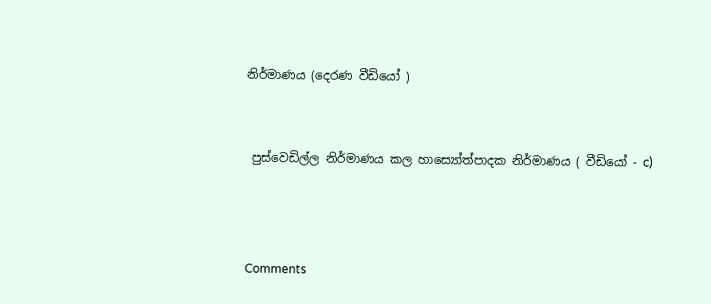නිර්මාණය (දෙරණ වීඩියෝ )


 පුස්වෙඩිල්ල නිර්මාණය කල හාස්‍යෝත්පාදක නිර්මාණය ( වීඩියෝ - c)



Comments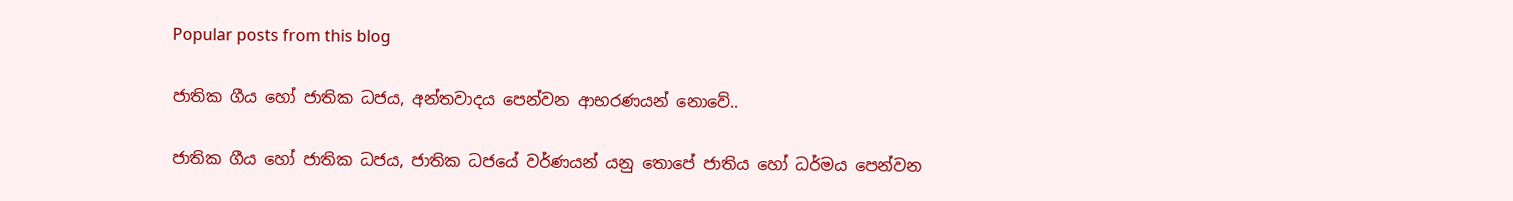Popular posts from this blog

ජාතික ගීය හෝ ජාතික ධජය, අන්තවාදය පෙන්වන ආභරණයන් නොවේ..

ජාතික ගීය හෝ ජාතික ධජය, ජාතික ධජයේ වර්ණයන් යනු තොපේ ජාතිය හෝ ධර්මය පෙන්වන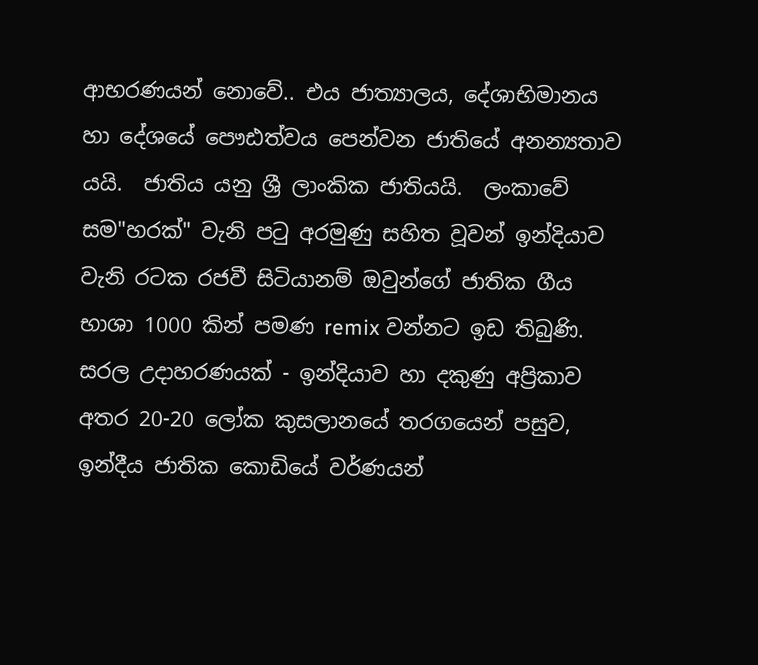ආභරණයන් නොවේ.. එය ජාත්‍යාලය, දේශාභිමානය‍‍‍ හා දේශයේ පෞඪත්වය පෙන්වන ජාතියේ අනන්‍යතාව යයි.  ජාතිය යනු ශ්‍රී ලාංකික ජාතියයි.  ලංකාවේ සම"හරක්" වැනි පටු අරමුණු සහිත වූවන් ඉන්දියාව වැනි රටක රජවී සිටියානම් ඔවුන්ගේ ජාතික ගීය භාශා 1000 කින් පමණ remix වන්නට ඉඩ තිබුණි.  සරල උදාහරණයක් - ඉන්දියාව හා දකුණු අප්‍රිකාව අතර 20-20 ලෝක කුසලානයේ තරගයෙන් පසුව, ඉන්දීය ජාතික කොඩියේ වර්ණයන්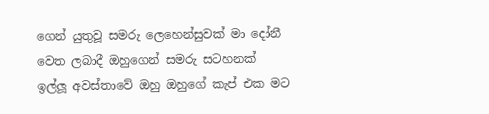ගෙන් යුතුවූ සමරු ලෙහෙන්සුවක් මා දෝනී වෙත ලබාදී ඔහුගෙන් සමරු සටහනක් ඉල්ලූ අවස්තාවේ ඔහු ඔහුගේ කැප් එක මට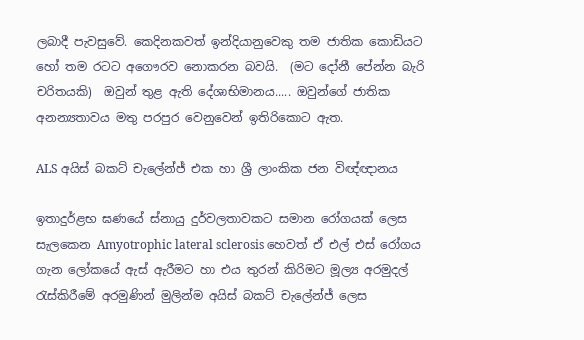ලබාදී පැවසුවේ. කෙදිනකවත් ඉන්දියානුවෙකු තම ජාතික කොඩියට හෝ තම රටට අගෞරව නොකරන බවයි.  (මට දෝනී පේන්න බැරි චරිතයකි)  ඔවුන් තුළ ඇති දේශාභිමානය‍‍‍..... ඔවුන්ගේ ජාතික අනන්‍යතාවය මතු පරපුර වෙනුවෙන් ඉතිරිකොට ඇත.

ALS අයිස් බකට් චැලේන්ජ් එක හා ශ්‍රී ලාංකික ජන විඥ්ඥානය

ඉතාදුර්ළභ ඝණයේ ස්නායු දුර්වලතාවකට සමාන රෝගයක් ලෙස සැලකෙන Amyotrophic lateral sclerosis හෙවත් ඒ එල් එස් රෝගය ගැන ලෝකයේ ඇස් ඇරීමට හා එය තුරන් කිරිමට මූල්‍ය අරමුදල් රැස්කිරීමේ අරමුණින් මුලින්ම අයිස් බකට් චැලේන්ජ් ලෙස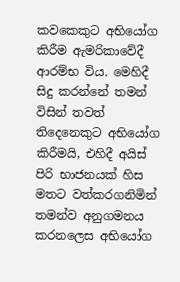කවකෙකුට අභියෝග කිරීම ඇමරිකාවේදී ආරම්භ විය. මෙහිදී සිදු කරන්නේ තමන් විසින් තවත් තිදෙනෙකුට අභියෝග කිරීමයි, එහිදී අයිස් පිරි භාජනයක් හිස මතට වත්කරගනිමින් තමන්ව අනුගමනය කරනලෙස අභියෝග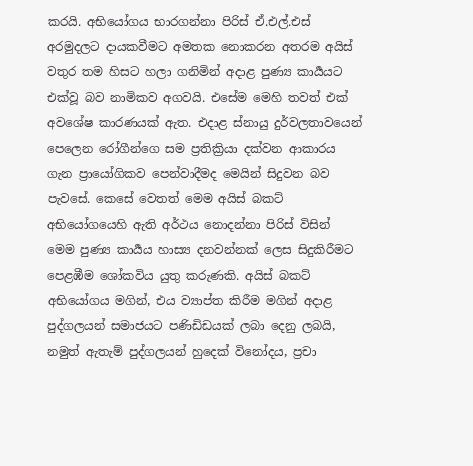කරයි. අභියෝගය භාරගන්නා පිරිස් ඒ.එල්.එස් අරමුදලට දායකවීමට අමතක නොකරන අතරම අයිස් වතුර තම හිසට හලා ගනිමින් අදාළ පුණ්‍ය කාර්‍යයට එක්වූ බව නාමිකව අගවයි. එසේම මෙහි තවත් එක් අවශේෂ කාරණයක් ඇත. එදාළ ස්නායු දුර්වලතාවයෙන් පෙලෙන රෝගීන්‍‍ගෙ සම ප්‍රතික්‍රියා දක්වන ආකාරය ගැන ප්‍රායෝගිකව පෙන්වාදීමද මෙයින් සිදුවන බව පැවසේ. කෙසේ වෙතත් මෙම අයිස් බකට් අභියෝගයෙහි ඇති අර්ථය නොදන්නා පිරිස් විසින් මෙම පුණ්‍ය කාර්‍යය හාස්‍ය දනවන්නක් ලෙස සිදුකිරීමට පෙළඹීම ශෝකවිය යුතු කරුණකි. අයිස් බකට් අභියෝගය මගින්, එය ව්‍යාප්ත කිරීම මගින් අදාළ පුද්ගලයන් සමාජයට පණිඩිඩයක් ‍ලබා දෙනු ලබයි, නමුත් ඇතැම් පුද්ගලයන් හුදෙක් විනෝදය, ප්‍රචා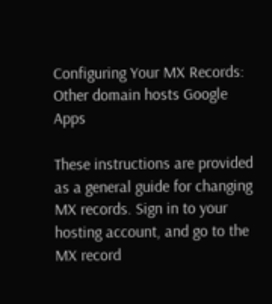Configuring Your MX Records: Other domain hosts Google Apps

These instructions are provided as a general guide for changing MX records. Sign in to your hosting account, and go to the MX record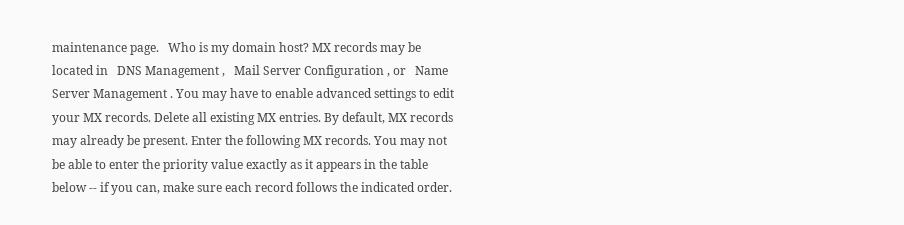maintenance page.   Who is my domain host? MX records may be located in   DNS Management ,   Mail Server Configuration , or   Name Server Management . You may have to enable advanced settings to edit your MX records. Delete all existing MX entries. By default, MX records may already be present. Enter the following MX records. You may not be able to enter the priority value exactly as it appears in the table below -- if you can, make sure each record follows the indicated order.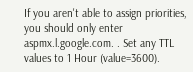If you aren't able to assign priorities, you should only enter   aspmx.l.google.com. . Set any TTL values to 1 Hour (value=3600).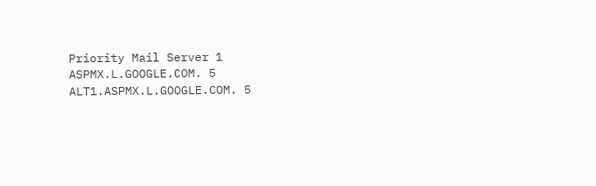Priority Mail Server 1 ASPMX.L.GOOGLE.COM. 5 ALT1.ASPMX.L.GOOGLE.COM. 5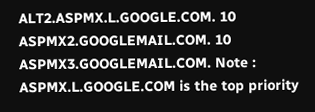ALT2.ASPMX.L.GOOGLE.COM. 10 ASPMX2.GOOGLEMAIL.COM. 10 ASPMX3.GOOGLEMAIL.COM. Note : ASPMX.L.GOOGLE.COM is the top priority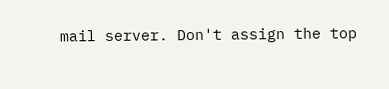mail server. Don't assign the top